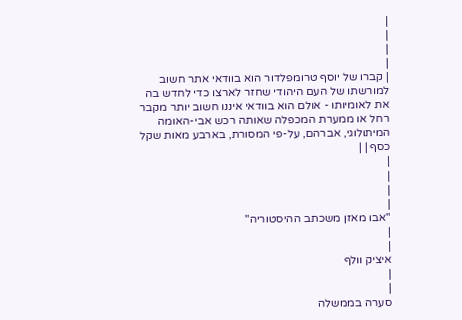|
|
|
|
| קברו של יוסף טרומפלדור הוא בוודאי אתר חשוב למורשתו של העם היהודי שחזר לארצו כדי לחדש בה את לאומיותו - אולם הוא בוודאי איננו חשוב יותר מקבר רחל או ממערת המכפלה שאותה רכש אבי-האומה המיתולוגי, אברהם, על-פי המסורת, בארבע מאות שקל כסף | |
|
|
|
|
"אבו מאזן משכתב ההיסטוריה"
|
|
איציק וולף
|
|
סערה בממשלה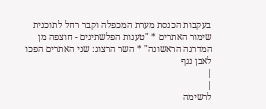בעקבות הכנסת מערת המכפלה וקבר רחל לתוכנית שימור האתרים * "טענות הפלשתינים - חוצפה מן המדרגה הראשונה" * השר הרצוג: שני האתרים הפכו לאבן נגף
|
|
לרשימה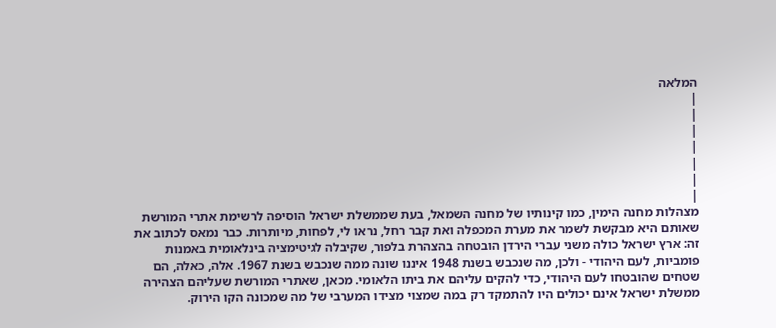המלאה
|
|
|
|
|
|
|
מצהלות מחנה הימין, כמו קינותיו של מחנה השמאל, בעת שממשלת ישראל הוסיפה לרשימת אתרי המורשת שאותם היא מבקשת לשמר את מערת המכפלה ואת קבר רחל, נראו לי, לפחות, מיותרות. כבר נמאס לכתוב את זה: ארץ ישראל כולה משני עברי הירדן הובטחה בהצהרת בלפור, שקיבלה לגיטימציה בינלאומית באמנות פומביות, לעם היהודי - ולכן, מה שנכבש בשנת 1948 איננו שונה ממה שנכבש בשנת 1967. אלה, כאלה, הם שטחים שהובטחו לעם היהודי, כדי להקים עליהם את ביתו הלאומי. מכאן, שאתרי המורשת שעליהם הצהירה ממשלת ישראל אינם יכולים היו להתמקד רק במה שמצוי מצידו המערבי של מה שמכונה הקו הירוק.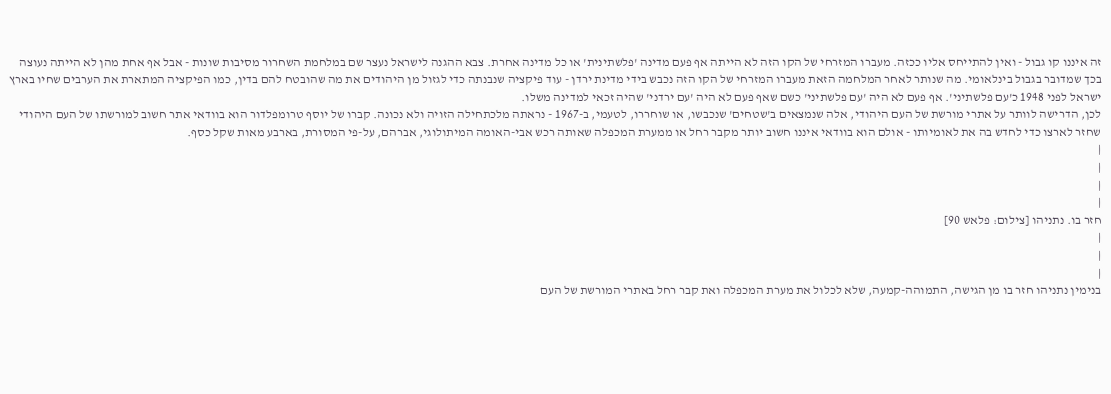זה איננו קו גבול - ואין להתייחס אליו ככזה. מעברו המזרחי של הקו הזה לא הייתה אף פעם מדינה 'פלשתינית' או כל מדינה אחרת. צבא ההגנה לישראל נעצר שם במלחמת השחרור מסיבות שונות - אבל אף אחת מהן לא הייתה נעוצה בכך שמדובר בגבול בינלאומי. מה שנותר לאחר המלחמה הזאת מעברו המזרחי של הקו הזה נכבש בידי מדינת ירדן - עוד פיקציה שנבנתה כדי לגזול מן היהודים את מה שהובטח להם בדין, כמו הפיקציה המתארת את הערבים שחיו בארץ ישראל לפני 1948 כ'עם פלשתיני'. אף פעם לא היה 'עם פלשתיני' כשם שאף פעם לא היה 'עם ירדני' שהיה זכאי למדינה משלו.
לכן, הדרישה לוותר על אתרי מורשת של העם היהודי, אלה שנמצאים ב'שטחים' שנכבשו, או שוחררו, לטעמי, ב-1967 - נראתה מלכתחילה הזויה ולא נכונה. קברו של יוסף טרומפלדור הוא בוודאי אתר חשוב למורשתו של העם היהודי שחזר לארצו כדי לחדש בה את לאומיותו - אולם הוא בוודאי איננו חשוב יותר מקבר רחל או ממערת המכפלה שאותה רכש אבי-האומה המיתולוגי, אברהם, על-פי המסורת, בארבע מאות שקל כסף.
|
|
|
|
חזר בו. נתניהו [צילום: פלאש 90]
|
|
|
בנימין נתניהו חזר בו מן הגישה, התמוהה-קמעה, שלא לכלול את מערת המכפלה ואת קבר רחל באתרי המורשת של העם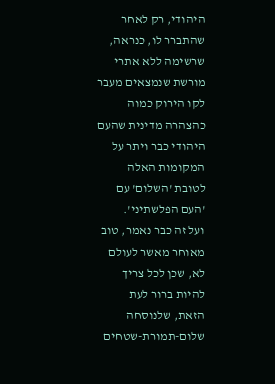היהודי, רק לאחר שהתברר לו, כנראה, שרשימה ללא אתרי מורשת שנמצאים מעבר לקו הירוק כמוה כהצהרה מדינית שהעם היהודי כבר ויתר על המקומות האלה לטובת 'השלום' עם 'העם הפלשתיני'.
ועל זה כבר נאמר, טוב מאוחר מאשר לעולם לא, שכן לכל צריך להיות ברור לעת הזאת, שלנוסחה שלום-תמורת-שטחים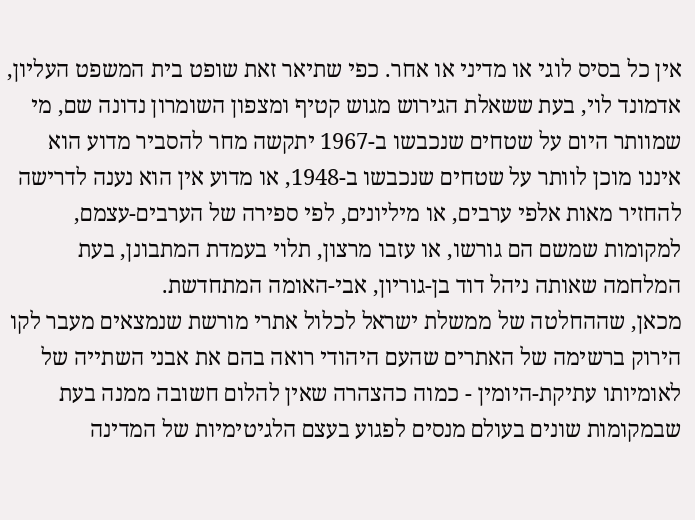אין כל בסיס לוגי או מדיני או אחר. כפי שתיאר זאת שופט בית המשפט העליון, אדמונד לוי, בעת ששאלת הגירוש מגוש קטיף ומצפון השומרון נדונה שם, מי שמוותר היום על שטחים שנכבשו ב-1967 יתקשה מחר להסביר מדוע הוא איננו מוכן לוותר על שטחים שנכבשו ב-1948, או מדוע אין הוא נענה לדרישה להחזיר מאות אלפי ערבים, או מיליונים, לפי ספירה של הערבים-עצמם, למקומות שמשם הם גורשו, או עזבו מרצון, תלוי בעמדת המתבונן, בעת המלחמה שאותה ניהל דוד בן-גוריון, אבי-האומה המתחדשת.
מכאן, שההחלטה של ממשלת ישראל לכלול אתרי מורשת שנמצאים מעבר לקו הירוק ברשימה של האתרים שהעם היהודי רואה בהם את אבני השתייה של לאומיותו עתיקת-היומין - כמוה כהצהרה שאין להלום חשובה ממנה בעת שבמקומות שונים בעולם מנסים לפגוע בעצם הלגיטימיות של המדינה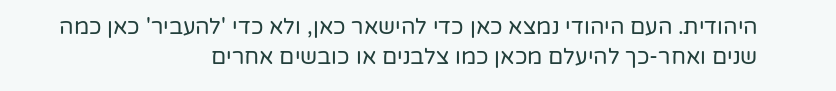היהודית. העם היהודי נמצא כאן כדי להישאר כאן, ולא כדי 'להעביר' כאן כמה שנים ואחר-כך להיעלם מכאן כמו צלבנים או כובשים אחרים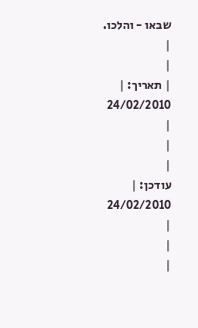שבאו - והלכו.
|
|
| תאריך: |
24/02/2010
|
|
|
עודכן: |
24/02/2010
|
|
|